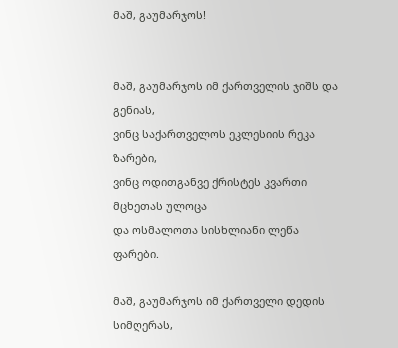მაშ, გაუმარჯოს!


მაშ, გაუმარჯოს იმ ქართველის ჯიშს და გენიას,
ვინც საქართველოს ეკლესიის რეკა ზარები,
ვინც ოდითგანვე ქრისტეს კვართი მცხეთას ულოცა
და ოსმალოთა სისხლიანი ლეწა ფარები.

მაშ, გაუმარჯოს იმ ქართველი დედის სიმღერას,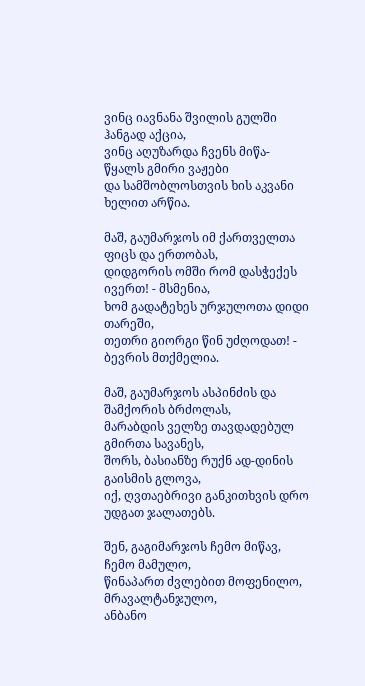ვინც იავნანა შვილის გულში ჰანგად აქცია,
ვინც აღუზარდა ჩვენს მიწა-წყალს გმირი ვაჟები
და სამშობლოსთვის ხის აკვანი ხელით არწია.

მაშ, გაუმარჯოს იმ ქართველთა ფიცს და ერთობას,
დიდგორის ომში რომ დასჭექეს ივერთ! - მსმენია,
ხომ გადატეხეს ურჯულოთა დიდი თარეში,
თეთრი გიორგი წინ უძღოდათ! - ბევრის მთქმელია.

მაშ, გაუმარჯოს ასპინძის და შამქორის ბრძოლას,
მარაბდის ველზე თავდადებულ გმირთა სავანეს,
შორს, ბასიანზე რუქნ ად-დინის გაისმის გლოვა,
იქ, ღვთაებრივი განკითხვის დრო უდგათ ჯალათებს.

შენ, გაგიმარჯოს ჩემო მიწავ, ჩემო მამულო,
წინაპართ ძვლებით მოფენილო, მრავალტანჯულო,
ანბანო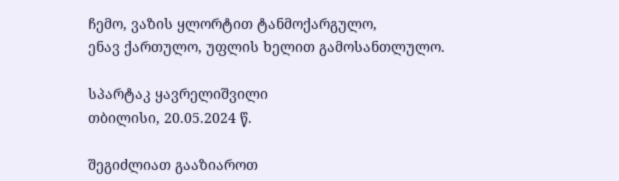ჩემო, ვაზის ყლორტით ტანმოქარგულო,
ენავ ქართულო, უფლის ხელით გამოსანთლულო.

სპარტაკ ყავრელიშვილი
თბილისი, 20.05.2024 წ.

შეგიძლიათ გააზიაროთ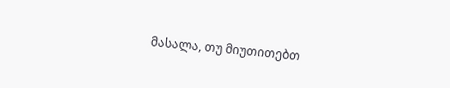მასალა, თუ მიუთითებთ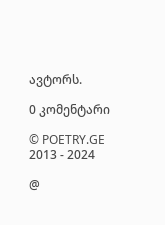ავტორს.

0 კომენტარი

© POETRY.GE 2013 - 2024

@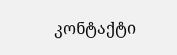კონტაქტი